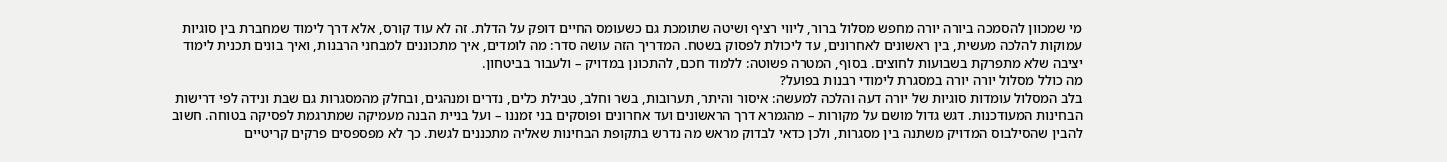מי שמכוון להסמכה ביורה יורה מחפש מסלול ברור, ליווי רציף ושיטה שתומכת גם כשעומס החיים דופק על הדלת. זה לא עוד קורס, אלא דרך לימוד שמחברת בין סוגיות עמוקות להלכה מעשית, בין ראשונים לאחרונים, עד ליכולת לפסוק בשטח. המדריך הזה עושה סדר: מה לומדים, איך מתכוננים למבחני הרבנות, ואיך בונים תכנית לימוד יציבה שלא מתפרקת בשבועות לחוצים. בסוף, המטרה פשוטה: ללמוד חכם, להתכונן במדויק – ולעבור בביטחון.
מה כולל מסלול יורה יורה במסגרת לימודי רבנות בפועל?
בלב המסלול עומדות סוגיות של יורה דעה והלכה למעשה: איסור והיתר, תערובות, בשר וחלב, טבילת כלים, נדרים ומנהגים, ובחלק מהמסגרות גם שבת ונידה לפי דרישות הבחינות המעודכנות. דגש גדול מושם על מקורות – מהגמרא דרך הראשונים ועד אחרונים ופוסקים בני זמננו – ועל בניית הבנה מעמיקה שמתרגמת לפסיקה בטוחה. חשוב להבין שהסילבוס המדויק משתנה בין מסגרות, ולכן כדאי לבדוק מראש מה נדרש בתקופת הבחינות שאליה מתכננים לגשת. כך לא מפספסים פרקים קריטיים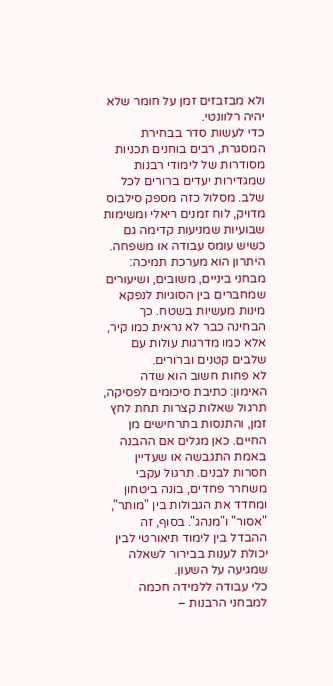ולא מבזבזים זמן על חומר שלא יהיה רלוונטי.
כדי לעשות סדר בבחירת המסגרת, רבים בוחנים תכניות מסודרות של לימודי רבנות שמגדירות יעדים ברורים לכל שלב. מסלול כזה מספק סילבוס מדויק, לוח זמנים ריאלי ומשימות שבועיות שמניעות קדימה גם כשיש עומס עבודה או משפחה. היתרון הוא מערכת תמיכה: מבחני ביניים, משובים, ושיעורים שמחברים בין הסוגיות לנפקא מינות מעשיות בשטח. כך הבחינה כבר לא נראית כמו קיר, אלא כמו מדרגות עולות עם שלבים קטנים וברורים.
לא פחות חשוב הוא שדה האימון: כתיבת סיכומים לפסיקה, תרגול שאלות קצרות תחת לחץ זמן, והתנסות בתרחישים מן החיים. כאן מגלים אם ההבנה באמת התגבשה או שעדיין חסרות לבנים. תרגול עקבי משחרר פחדים, בונה ביטחון ומחדד את הגבולות בין "מותר", "אסור" ו"מנהג". בסוף, זה ההבדל בין לימוד תיאורטי לבין יכולת לענות בבירור לשאלה שמגיעה על השעון.
כלי עבודה ללמידה חכמה למבחני הרבנות –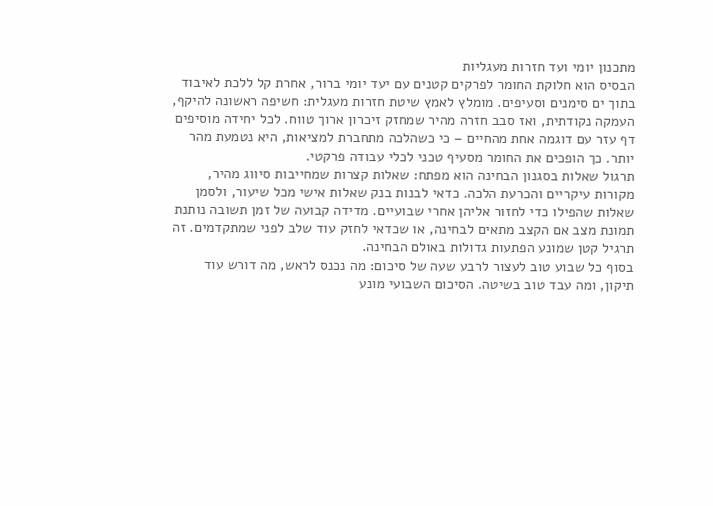מתכנון יומי ועד חזרות מעגליות
הבסיס הוא חלוקת החומר לפרקים קטנים עם יעד יומי ברור, אחרת קל ללכת לאיבוד בתוך ים סימנים וסעיפים. מומלץ לאמץ שיטת חזרות מעגלית: חשיפה ראשונה להיקף, העמקה נקודתית, ואז סבב חזרה מהיר שמחזק זיכרון ארוך טווח. לכל יחידה מוסיפים דף עזר עם דוגמה אחת מהחיים – כי כשהלכה מתחברת למציאות, היא נטמעת מהר יותר. כך הופכים את החומר מסעיף טכני לכלי עבודה פרקטי.
תרגול שאלות בסגנון הבחינה הוא מפתח: שאלות קצרות שמחייבות סיווג מהיר, מקורות עיקריים והכרעת הלכה. כדאי לבנות בנק שאלות אישי מכל שיעור, ולסמן שאלות שהפילו כדי לחזור אליהן אחרי שבועיים. מדידה קבועה של זמן תשובה נותנת תמונת מצב אם הקצב מתאים לבחינה, או שכדאי לחזק עוד שלב לפני שמתקדמים. זה תרגיל קטן שמונע הפתעות גדולות באולם הבחינה.
בסוף כל שבוע טוב לעצור לרבע שעה של סיכום: מה נכנס לראש, מה דורש עוד תיקון, ומה עבד טוב בשיטה. הסיכום השבועי מונע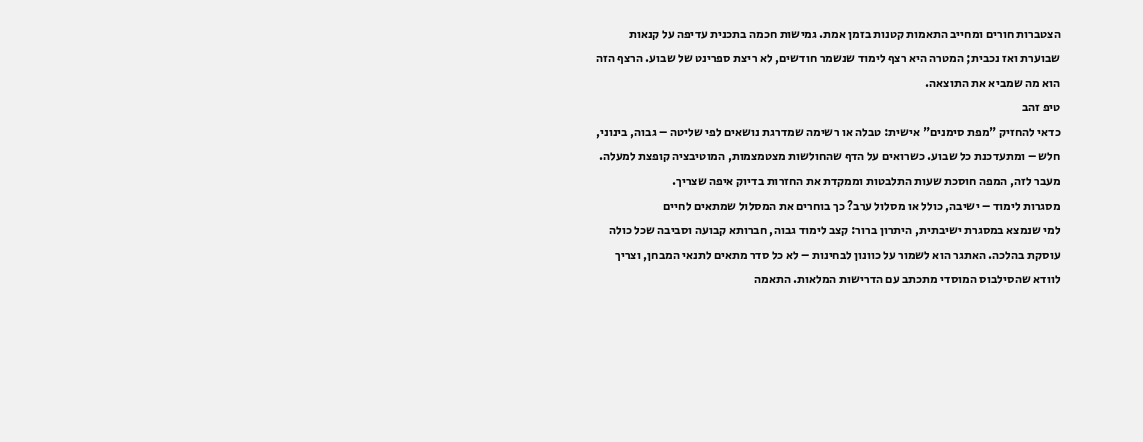הצטברות חורים ומחייב התאמות קטנות בזמן אמת. גמישות חכמה בתכנית עדיפה על קנאות שבוערת ואז נכבית; המטרה היא רצף לימוד שנשמר חודשים, לא ריצת ספרינט של שבוע. הרצף הזה הוא מה שמביא את התוצאה.
טיפ זהב
כדאי להחזיק "מפת סימנים" אישית: טבלה או רשימה שמדרגת נושאים לפי שליטה – גבוה, בינוני, חלש – ומתעדכנת כל שבוע. כשרואים על הדף שהחולשות מצטמצמות, המוטיבציה קופצת למעלה. מעבר לזה, המפה חוסכת שעות התלבטות וממקדת את החזרות בדיוק איפה שצריך.
מסגרות לימוד – ישיבה, כולל או מסלול ערב? כך בוחרים את המסלול שמתאים לחיים
למי שנמצא במסגרת ישיבתית, היתרון ברור: קצב לימוד גבוה, חברותא קבועה וסביבה שכל כולה עוסקת בהלכה. האתגר הוא לשמור על כוונון לבחינות – לא כל סדר מתאים לתנאי המבחן, וצריך לוודא שהסילבוס המוסדי מתכתב עם הדרישות המלאות. התאמה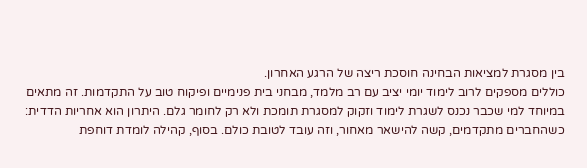בין מסגרת למציאות הבחינה חוסכת ריצה של הרגע האחרון.
כוללים מספקים לרוב לימוד יומי יציב עם רב מלמד, מבחני בית פנימיים ופיקוח טוב על התקדמות. זה מתאים במיוחד למי שכבר נכנס לשגרת לימוד וזקוק למסגרת תומכת ולא רק לחומר גלם. היתרון הוא אחריות הדדית: כשהחברים מתקדמים, קשה להישאר מאחור, וזה עובד לטובת כולם. בסוף, קהילה לומדת דוחפת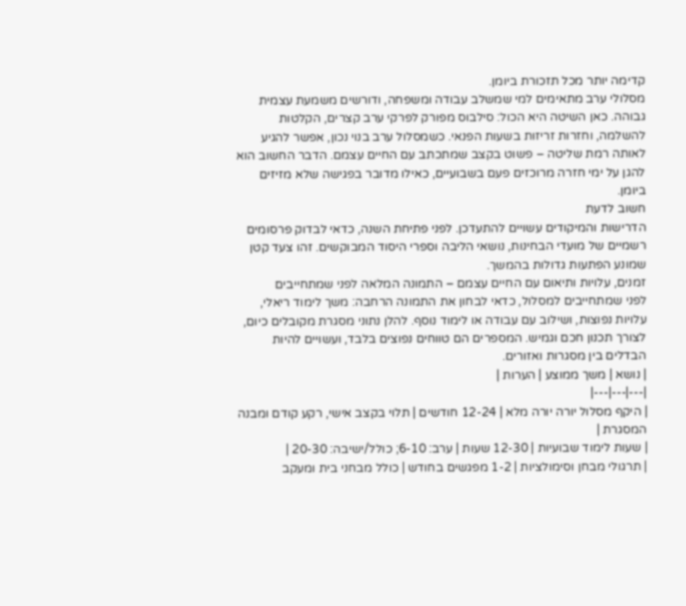קדימה יותר מכל תזכורת ביומן.
מסלולי ערב מתאימים למי שמשלב עבודה ומשפחה, ודורשים משמעת עצמית גבוהה. כאן השיטה היא הכול: סילבוס מפורק לפרקי ערב קצרים, הקלטות להשלמה, וחזרות זריזות בשעות הפנאי. כשמסלול ערב בנוי נכון, אפשר להגיע לאותה רמת שליטה – פשוט בקצב שמתכתב עם החיים עצמם. הדבר החשוב הוא להגן על ימי חזרה מרוכזים פעם בשבועיים, כאילו מדובר בפגישה שלא מזיזים ביומן.
חשוב לדעת
הדרישות והמיקודים עשויים להתעדכן. לפני פתיחת השנה, כדאי לבדוק פרסומים רשמיים של מועדי הבחינות, נושאי הליבה וספרי היסוד המבוקשים. זהו צעד קטן שמונע הפתעות גדולות בהמשך.
זמנים, עלויות ותיאום עם החיים עצמם – התמונה המלאה לפני שמתחייבים
לפני שמתחייבים למסלול, כדאי לבחון את התמונה הרחבה: משך לימוד ריאלי, עלויות נפוצות, ושילוב עם עבודה או לימוד נוסף. להלן נתוני מסגרת מקובלים כיום, לצורך תכנון חכם וגמיש. המספרים הם טווחים נפוצים בלבד, ועשויים להיות הבדלים בין מסגרות ואזורים.
| נושא | משך ממוצע | הערות |
|---|---|---|
| היקף מסלול יורה יורה מלא | 12-24 חודשים | תלוי בקצב אישי, רקע קודם ומבנה המסגרת |
| שעות לימוד שבועיות | 12-30 שעות | ערב: 6-10; כולל/ישיבה: 20-30 |
| תרגולי מבחן וסימולציות | 1-2 מפגשים בחודש | כולל מבחני בית ומעקב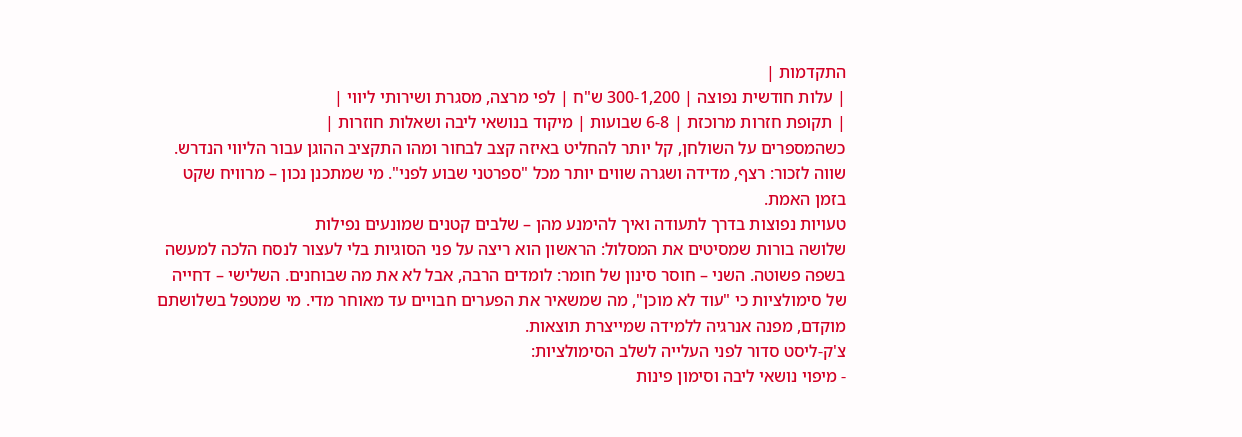התקדמות |
| עלות חודשית נפוצה | 300-1,200 ש"ח | לפי מרצה, מסגרת ושירותי ליווי |
| תקופת חזרות מרוכזת | 6-8 שבועות | מיקוד בנושאי ליבה ושאלות חוזרות |
כשהמספרים על השולחן, קל יותר להחליט באיזה קצב לבחור ומהו התקציב ההוגן עבור הליווי הנדרש. שווה לזכור: רצף, מדידה ושגרה שווים יותר מכל "ספרטני שבוע לפני". מי שמתכנן נכון – מרוויח שקט בזמן האמת.
טעויות נפוצות בדרך לתעודה ואיך להימנע מהן – שלבים קטנים שמונעים נפילות
שלושה בורות שמסיטים את המסלול: הראשון הוא ריצה על פני הסוגיות בלי לעצור לנסח הלכה למעשה בשפה פשוטה. השני – חוסר סינון של חומר: לומדים הרבה, אבל לא את מה שבוחנים. השלישי – דחייה של סימולציות כי "עוד לא מוכן", מה שמשאיר את הפערים חבויים עד מאוחר מדי. מי שמטפל בשלושתם מוקדם, מפנה אנרגיה ללמידה שמייצרת תוצאות.
צ'ק-ליסט סדור לפני העלייה לשלב הסימולציות:
- מיפוי נושאי ליבה וסימון פינות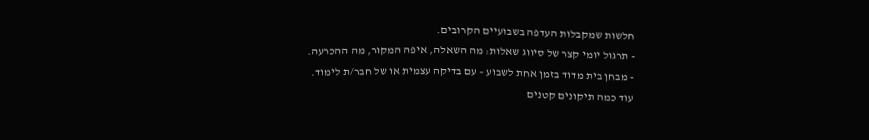חלשות שמקבלות העדפה בשבועיים הקרובים.
- תרגול יומי קצר של סיווג שאלות: מה השאלה, איפה המקור, מה ההכרעה.
- מבחן בית מדוד בזמן אחת לשבוע – עם בדיקה עצמית או של חבר/ת לימוד.
עוד כמה תיקונים קטנים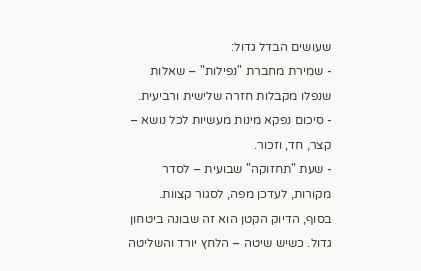שעושים הבדל גדול:
- שמירת מחברת "נפילות" – שאלות שנפלו מקבלות חזרה שלישית ורביעית.
- סיכום נפקא מינות מעשיות לכל נושא – קצר, חד, וזכור.
- שעת "תחזוקה" שבועית – לסדר מקורות, לעדכן מפה, לסגור קצוות.
בסוף, הדיוק הקטן הוא זה שבונה ביטחון גדול. כשיש שיטה – הלחץ יורד והשליטה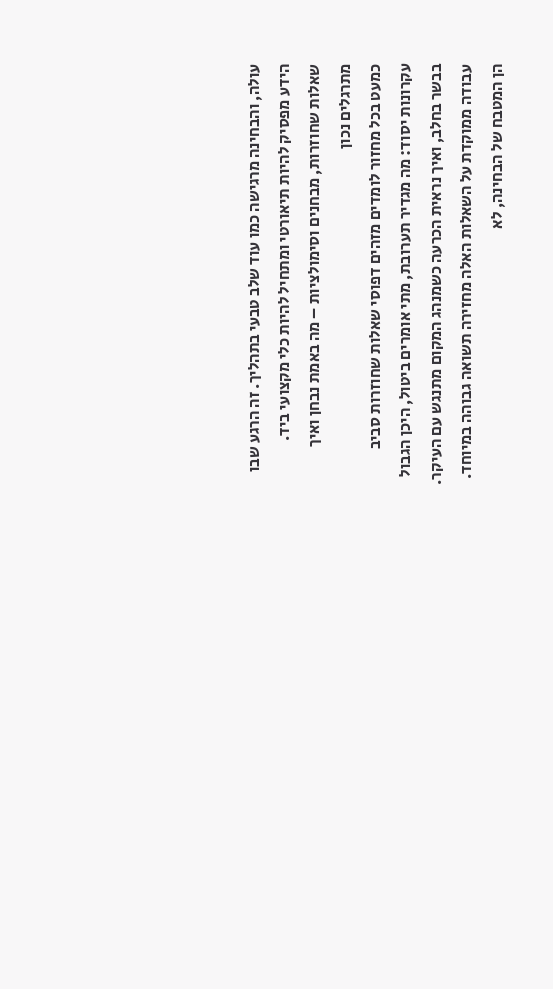עולה, והבחינה מרגישה כמו עוד שלב טבעי בתהליך. זה הרגע שבו הידע מפסיק להיות תיאורטי ומתחיל להיות כלי מקצועי ביד.
שאלות שחוזרות, מבחנים וסימולציות – מה באמת נבחן ואיך מתרגלים נכון
כמעט בכל מחזור לומדים מזהים דפוסי שאלות שחוזרות סביב עקרונות יסוד: מה מגדיר תערובת, מתי אומרים ביטול, היכן הגבול בבשר בחלב, ואיך נראית הכרעה כשמנהג המקום מתנגש עם העיקר. עבודה ממוקדת על השאלות האלה מחזירה תשואה גבוהה במיוחד. הן המטבח של הבחינה, לא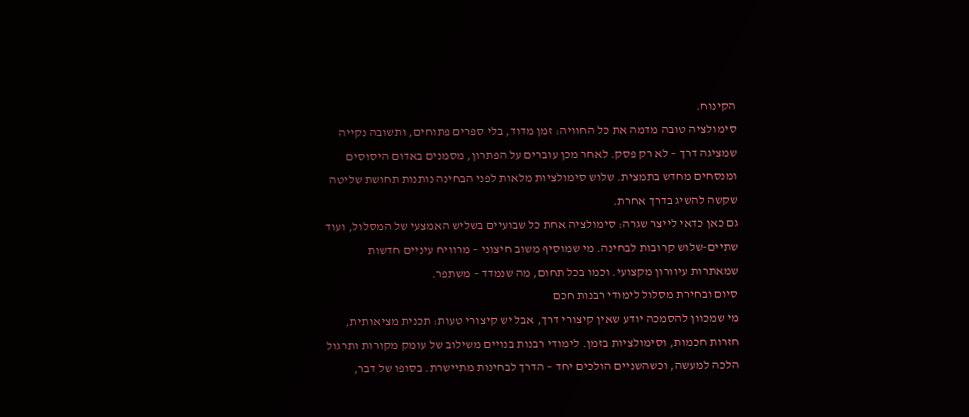הקינוח.
סימולציה טובה מדמה את כל החוויה: זמן מדוד, בלי ספרים פתוחים, ותשובה נקייה שמציגה דרך – לא רק פסק. לאחר מכן עוברים על הפתרון, מסמנים באדום היסוסים ומנסחים מחדש בתמצית. שלוש סימולציות מלאות לפני הבחינה נותנות תחושת שליטה שקשה להשיג בדרך אחרת.
גם כאן כדאי לייצר שגרה: סימולציה אחת כל שבועיים בשליש האמצעי של המסלול, ועוד שתיים-שלוש קרובות לבחינה. מי שמוסיף משוב חיצוני – מרוויח עיניים חדשות שמאתרות עיוורון מקצועי. וכמו בכל תחום, מה שנמדד – משתפר.
סיום ובחירת מסלול לימודי רבנות חכם
מי שמכוון להסמכה יודע שאין קיצורי דרך, אבל יש קיצורי טעות: תכנית מציאותית, חזרות חכמות, וסימולציות בזמן. לימודי רבנות בנויים משילוב של עומק מקורות ותרגול הלכה למעשה, וכשהשניים הולכים יחד – הדרך לבחינות מתיישרת. בסופו של דבר,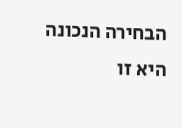הבחירה הנכונה היא זו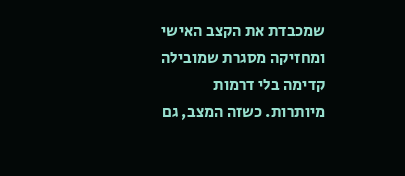שמכבדת את הקצב האישי ומחזיקה מסגרת שמובילה קדימה בלי דרמות מיותרות. כשזה המצב, גם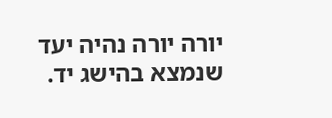יורה יורה נהיה יעד שנמצא בהישג יד.